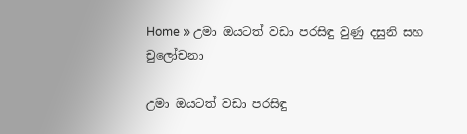Home » උමා ඔයටත් වඩා පරසිඳු වුණු දසුනි සහ චුලෝචනා

උමා ඔයටත් වඩා පරසිඳු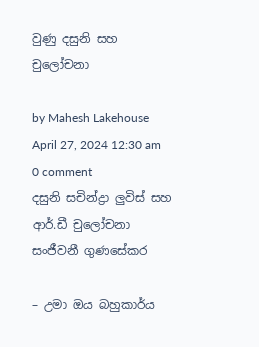වුණු දසුනි සහ චුලෝචනා

by Mahesh Lakehouse
April 27, 2024 12:30 am 0 comment
දසුනි සචින්ද්‍රා ලුවිස් සහ ආර්.ඩී චුලෝචනා සංජීවනී ගුණසේකර

– උමා ඔය බහුකාර්ය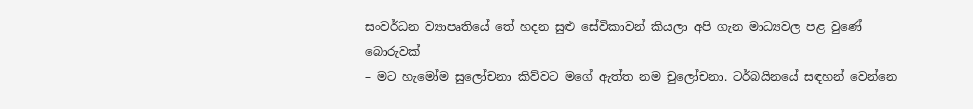සංවර්ධන ව්‍යාපෘතියේ තේ හදන සුළු සේවිකාවන් කියලා අපි ගැන මාධ්‍යවල පළ වුණේ බොරුවක්
– මට හැමෝම සුලෝචනා කිව්වට මගේ ඇත්ත නම චුලෝචනා. ටර්බයිනයේ සඳහන් වෙන්නෙ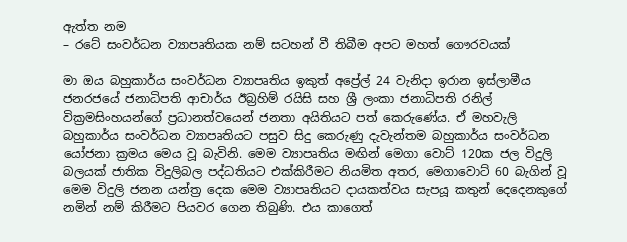ඇත්ත නම
– රටේ සංවර්ධන ව්‍යාපෘතියක නම් සටහන් වී තිබීම අපට මහත් ගෞරවයක්

මා ඔය බහුකාර්ය සංවර්ධන ව්‍යාපෘතිය ඉකුත් අප්‍රේල් 24 වැනිදා ඉරාන ඉස්ලාමීය ජනරජයේ ජනාධිපති ආචාර්ය ඊබ්‍රහිම් රයිසි සහ ශ්‍රී ලංකා ජනාධිපති රනිල් වික්‍රමසිංහයන්ගේ ප්‍රධානත්වයෙන් ජනතා අයිතියට පත් කෙරුණේය. ඒ මහවැලි බහුකාර්ය සංවර්ධන ව්‍යාපෘතියට පසුව සිදු කෙරුණු දැවැන්තම බහුකාර්ය සංවර්ධන යෝජනා ක්‍රමය මෙය වූ බැවිනි. මෙම ව්‍යාපෘතිය මඟින් මෙගා වොට් 120ක ජල විදුලි බලයක් ජාතික විදුලිබල පද්ධතියට එක්කිරීමට නියමිත අතර, මෙගාවොට් 60 බැගින් වූ මෙම විදුලි ජනන යන්ත්‍ර දෙක මෙම ව්‍යාපෘතියට දායකත්වය සැපයූ කතුන් දෙදෙනකුගේ නමින් නම් කිරීමට පියවර ගෙන තිබුණි. එය කාගෙත්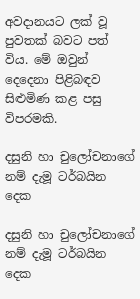අවදානයට ලක් වූ පුවතක් බවට පත් විය. මේ ඔවුන් දෙදෙනා පිළිබඳව සිළුමිණ කළ පසු විපරමකි.

දසුනි හා චුලෝචනාගේ නම් දැමූ ටර්බයින දෙක

දසුනි හා චුලෝචනාගේ නම් දැමූ ටර්බයින දෙක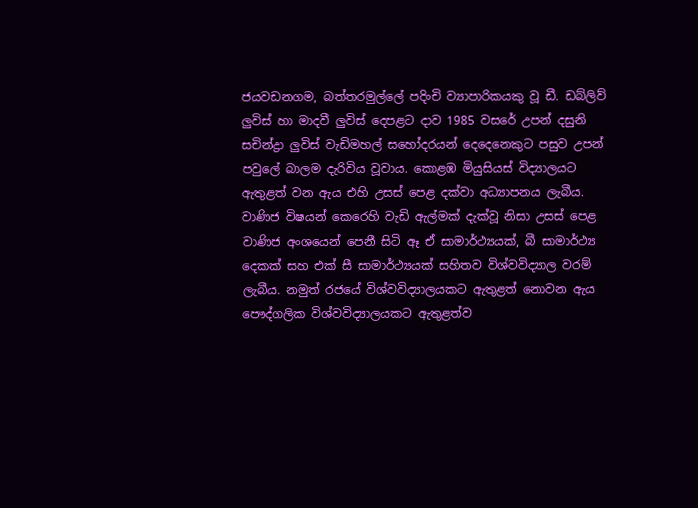ජයවඩනගම, බත්තරමුල්ලේ පදිංචි ව්‍යාපාරිකයකු වූ ඩී. ඩබ්ලිව් ලුවිස් හා මාදවී ලුවිස් දෙපළට දාව 1985 වසරේ උපන් දසුනි සචින්ද්‍රා ලුවිස් වැඩිමහල් සහෝදරයන් දෙදෙනෙකුට පසුව උපන් පවුලේ බාලම දැරිවිය වූවාය. කොළඹ මියුසියස් විද්‍යාලයට ඇතුළත් වන ඇය එහි උසස් පෙළ දක්වා අධ්‍යාපනය ලැබීය. වාණිජ විෂයන් කෙරෙහි වැඩි ඇල්මක් දැක්වූ නිසා උසස් පෙළ වාණිජ අංශයෙන් පෙනී සිටි ඈ ඒ සාමාර්ථ්‍යයක්, බී සාමාර්ථ්‍ය දෙකක් සහ එක් සී සාමාර්ථ්‍යයක් සහිතව විශ්වවිද්‍යාල වරම් ලැබීය. නමුත් රජයේ විශ්වවිද්‍යාලයකට ඇතුළත් නොවන ඇය පෞද්ගලික විශ්වවිද්‍යාලයකට ඇතුළත්ව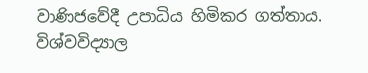වාණිජවේදී උපාධිය හිමිකර ගත්තාය. විශ්වවිද්‍යාල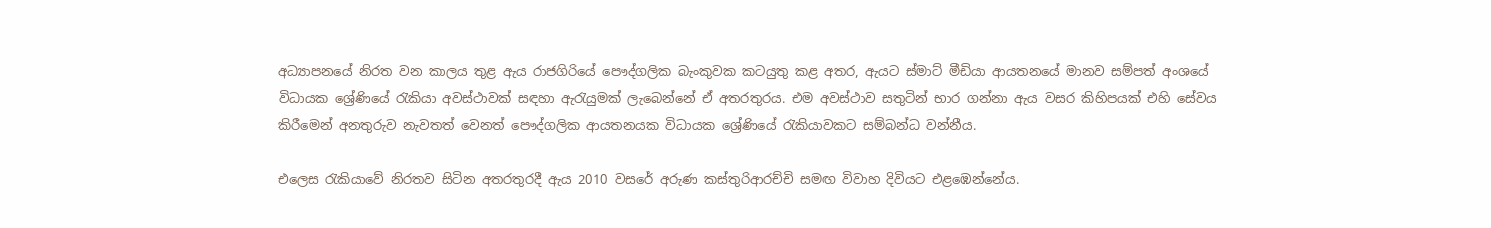අධ්‍යාපනයේ නිරත වන කාලය තුළ ඇය රාජගිරියේ පෞද්ගලික බැංකුවක කටයුතු කළ අතර, ඇයට ස්මාට් මීඩියා ආයතනයේ මානව සම්පත් අංශයේ විධායක ශ්‍රේණියේ රැකියා අවස්ථාවක් සඳහා ඇරැයුමක් ලැබෙන්නේ ඒ අතරතුරය. එම අවස්ථාව සතුටින් භාර ගන්නා ඇය වසර කිහිපයක් එහි සේවය කිරීමෙන් අනතුරුව නැවතත් වෙනත් පෞද්ගලික ආයතනයක විධායක ශ්‍රේණියේ රැකියාවකට සම්බන්ධ වන්නීය.

එලෙස රැකියාවේ නිරතව සිටින අතරතුරදී ඇය 2010 වසරේ අරුණ කස්තුරිආරච්චි සමඟ විවාහ දිවියට එළඹෙන්නේය.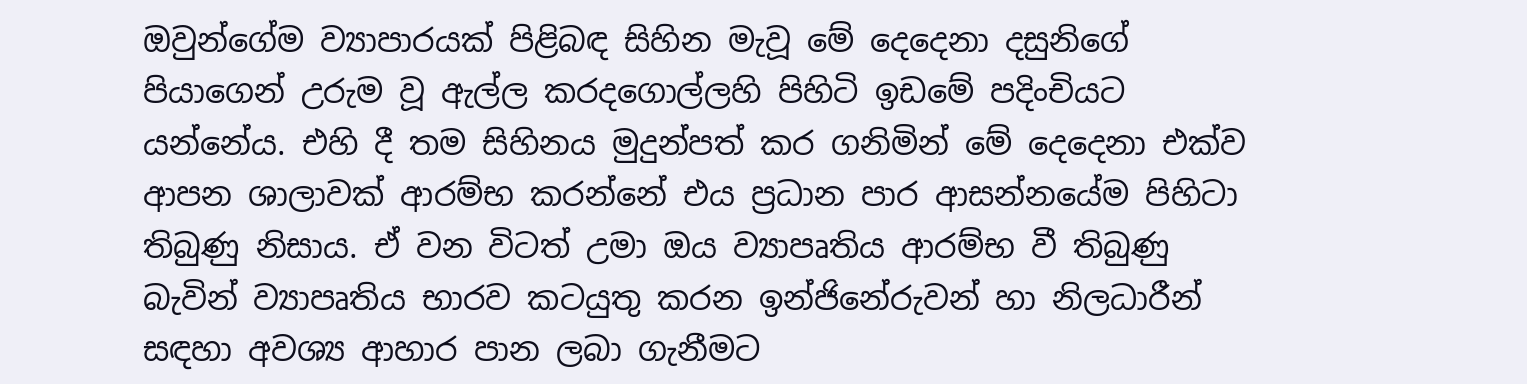ඔවුන්ගේම ව්‍යාපාරයක් පිළිබඳ සිහින මැවූ මේ දෙදෙනා දසුනිගේ පියාගෙන් උරුම වූ ඇල්ල කරදගොල්ලහි පිහිටි ඉඩමේ පදිංචියට යන්නේය. එහි දී තම සිහිනය මුදුන්පත් කර ගනිමින් මේ දෙදෙනා එක්ව ආපන ශාලාවක් ආරම්භ කරන්නේ එය ප්‍රධාන පාර ආසන්නයේම පිහිටා තිබුණු නිසාය. ඒ වන විටත් උමා ඔය ව්‍යාපෘතිය ආරම්භ වී තිබුණු බැවින් ව්‍යාපෘතිය භාරව කටයුතු කරන ඉන්ජිනේරුවන් හා නිලධාරීන් සඳහා අවශ්‍ය ආහාර පාන ලබා ගැනීමට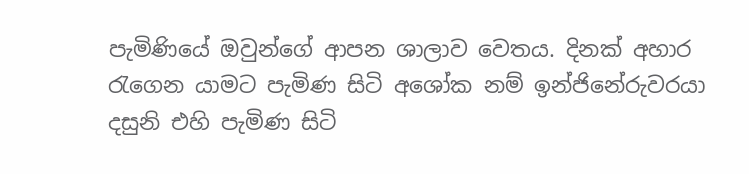පැමිණියේ ඔවුන්ගේ ආපන ශාලාව වෙතය. දිනක් අහාර රැගෙන යාමට පැමිණ සිටි අශෝක නම් ඉන්ජිනේරුවරයා දසුනි එහි පැමිණ සිටි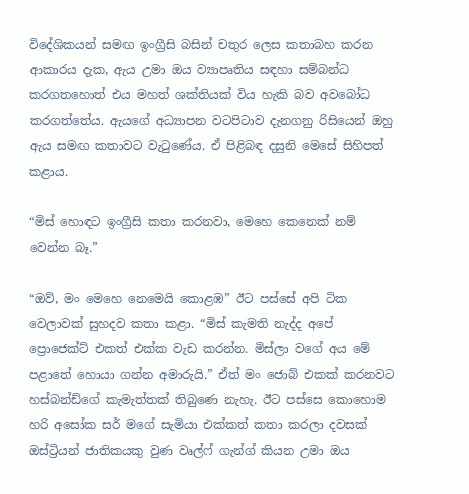විදේශිකයන් සමඟ ඉංග්‍රීසි බසින් චතුර ලෙස කතාබහ කරන ආකාරය දැක, ඇය උමා ඔය ව්‍යාපෘතිය සඳහා සම්බන්ධ කරගතහොත් එය මහත් ශක්තියක් විය හැකි බව අවබෝධ කරගත්තේය. ඇයගේ අධ්‍යාපන වටපිටාව දැනගනු රිසියෙන් ඔහු ඇය සමඟ කතාවට වැටුණේය. ඒ පිළිබඳ දසුනි මෙසේ සිහිපත් කළාය.

“මිස් හොඳට ඉංග්‍රීසි කතා කරනවා, මෙහෙ කෙනෙක් නම් වෙන්න බෑ.”

“ඔව්, මං මෙහෙ නෙමෙයි කොළඹ” ඊට පස්සේ අපි ටික වෙලාවක් සුහදව කතා කළා. “මිස් කැමති නැද්ද අපේ ප්‍රොජෙක්ට් එකත් එක්ක වැඩ කරන්න. මිස්ලා වගේ අය මේ පළාතේ හොයා ගන්න අමාරුයි.” ඒත් මං ජොබ් එකක් කරනවට හස්බන්ඩ්ගේ කැමැත්තක් තිබුණෙ නැහැ. ඊට පස්සෙ කොහොම හරි අසෝක සර් මගේ සැමියා එක්කත් කතා කරලා දවසක් ඔස්ට්‍රියන් ජාතිකයකු වුණ වෘල්ෆ් ගැන්ග් කියන උමා ඔය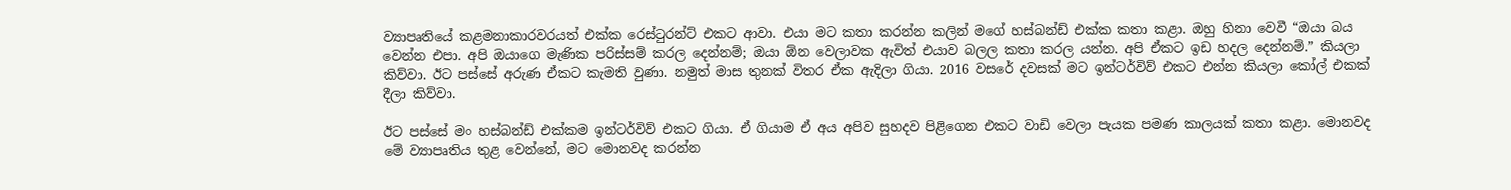ව්‍යාපෘතියේ කළමනාකාරවරයත් එක්ක රෙස්ටුරන්ට් එකට ආවා. එයා මට කතා කරන්න කලින් මගේ හස්බන්ඩ් එක්ක කතා කළා. ඔහු හිනා වෙවී “ඔයා බය වෙන්න එපා. අපි ඔයාගෙ මැණික පරිස්සම් කරල දෙන්නම්; ඔයා ඕන වෙලාවක ඇවිත් එයාව බලල කතා කරල යන්න. අපි ඒකට ඉඩ හදල දෙන්නම්.” කියලා කිව්වා. ඊට පස්සේ අරුණ ඒකට කැමති වුණා. නමුත් මාස තුනක් විතර ඒක ඇදිලා ගියා. 2016 වසරේ දවසක් මට ඉන්ටර්විව් එකට එන්න කියලා කෝල් එකක් දීලා කිව්වා.

ඊට පස්සේ මං හස්බන්ඩ් එක්කම ඉන්ටර්විව් එකට ගියා. ඒ ගියාම ඒ අය අපිව සුහදව පිළිගෙන එකට වාඩි වෙලා පැයක පමණ කාලයක් කතා කළා. මොනවද මේ ව්‍යාපෘතිය තුළ වෙන්නේ, මට මොනවද කරන්න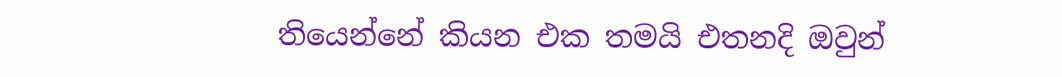තියෙන්නේ කියන එක තමයි එතනදි ඔවුන්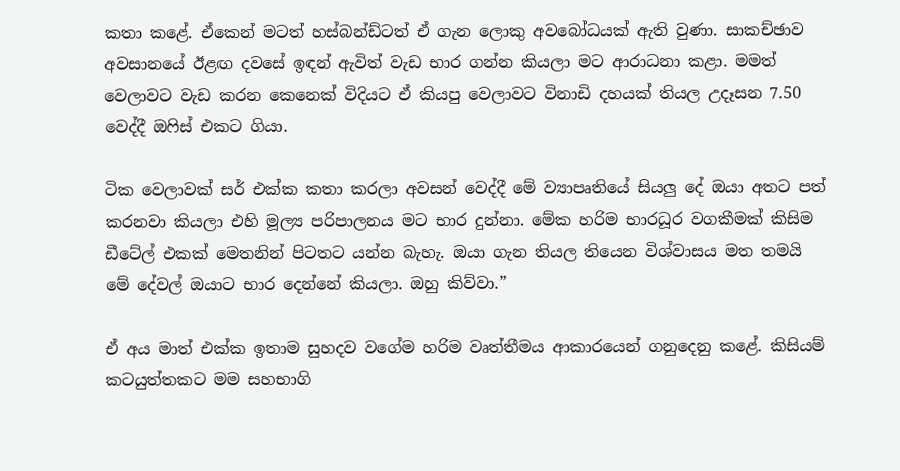කතා කළේ. ඒකෙන් මටත් හස්බන්ඩ්ටත් ඒ ගැන ලොකු අවබෝධයක් ඇති වුණා. සාකච්ඡාව අවසානයේ ඊළඟ දවසේ ඉඳන් ඇවිත් වැඩ භාර ගන්න කියලා මට ආරාධනා කළා. මමත් වෙලාවට වැඩ කරන කෙනෙක් විදියට ඒ කියපු වෙලාවට විනාඩි දහයක් තියල උදෑසන 7.50 වෙද්දී ඔෆිස් එකට ගියා.

ටික වෙලාවක් සර් එක්ක කතා කරලා අවසන් වෙද්දී මේ ව්‍යාපෘතියේ සියලු දේ ඔයා අතට පත් කරනවා කියලා එහි මූල්‍ය පරිපාලනය මට භාර දුන්නා. මේක හරිම භාරධූර වගකීමක් කිසිම ඩීටේල් එකක් මෙතනින් පිටතට යන්න බැහැ. ඔයා ගැන තියල තියෙන විශ්වාසය මත තමයි මේ දේවල් ඔයාට භාර දෙන්නේ කියලා. ඔහු කිව්වා.”

ඒ අය මාත් එක්ක ඉතාම සුහදව වගේම හරිම වෘත්තීමය ආකාරයෙන් ගනුදෙනු කළේ. කිසියම් කටයුත්තකට මම සහභාගි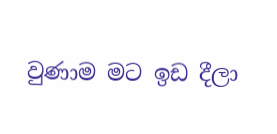වුණාම මට ඉඩ දීලා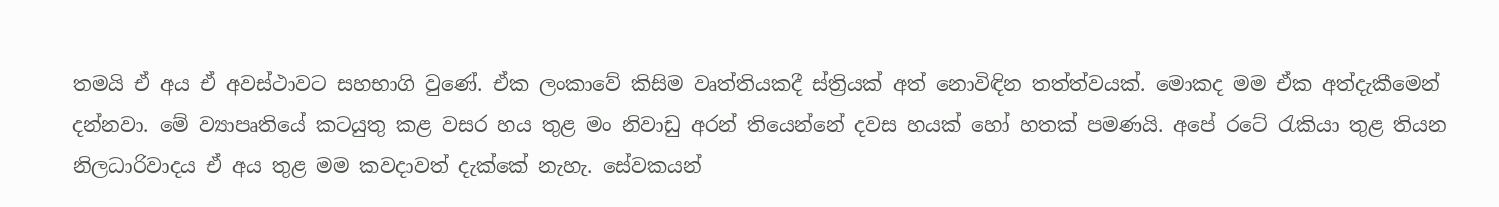තමයි ඒ අය ඒ අවස්ථාවට සහභාගි වුණේ. ඒක ලංකාවේ කිසිම වෘත්තියකදී ස්ත්‍රියක් අත් නොවිඳින තත්ත්වයක්. මොකද මම ඒක අත්දැකීමෙන් දන්නවා. මේ ව්‍යාපෘතියේ කටයුතු කළ වසර හය තුළ මං නිවාඩු අරන් තියෙන්නේ දවස හයක් හෝ හතක් පමණයි. අපේ රටේ රැකියා තුළ තියන නිලධාරිවාදය ඒ අය තුළ මම කවදාවත් දැක්කේ නැහැ. සේවකයන්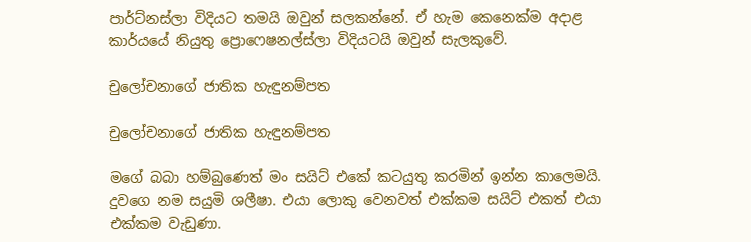පාර්ට්නස්ලා විදියට තමයි ඔවුන් සලකන්නේ. ඒ හැම කෙනෙක්ම අදාළ කාර්යයේ නියුතු ප්‍රොෆෙෂනල්ස්ලා විදියටයි ඔවුන් සැලකුවේ.

චුලෝචනාගේ ජාතික හැඳුනම්පත

චුලෝචනාගේ ජාතික හැඳුනම්පත

මගේ බබා හම්බුණෙත් මං සයිට් එකේ කටයුතු කරමින් ඉන්න කාලෙමයි. දුවගෙ නම සයුමි ශලීෂා. එයා ලොකු වෙනවත් එක්කම සයිට් එකත් එයා එක්කම වැඩුණා.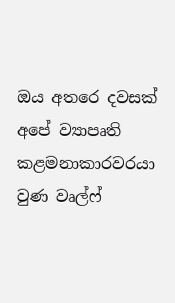ඔය අතරෙ දවසක් අපේ ව්‍යාපෘති කළමනාකාරවරයා වුණ වෘල්ෆ්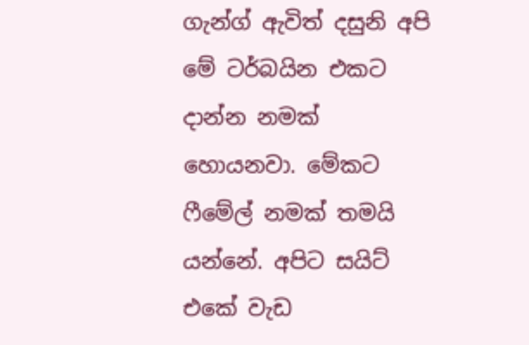ගැන්ග් ඇවිත් දසුනි අපි මේ ටර්බයින එකට දාන්න නමක් හොයනවා. මේකට ෆීමේල් නමක් තමයි යන්නේ. අපිට සයිට් එකේ වැඩ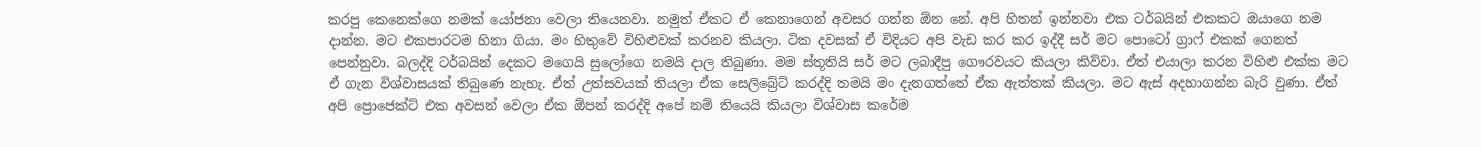කරපු කෙනෙක්ගෙ නමක් යෝජනා වෙලා තියෙනවා. නමුත් ඒකට ඒ කෙනාගෙන් අවසර ගන්න ඕන නේ. අපි හිතන් ඉන්නවා එක ටර්බයින් එකකට ඔයාගෙ නම දාන්න. මට එකපාරටම හිනා ගියා. මං හිතුවේ විහිළුවක් කරනව කියලා. ටික දවසක් ඒ විදියට අපි වැඩ කර කර ඉද්දී සර් මට පොටෝ ග්‍රාෆ් එකක් ගෙනත් පෙන්නුවා. බලද්දි ටර්බයින් දෙකට මගෙයි සුලෝගෙ නමයි දාල තිබුණා. මම ස්තූතියි සර් මට ලබාදීපු ගෞරවයට කියලා කිව්වා. ඒත් එයාලා කරන විහිළු එක්ක මට ඒ ගැන වි‍ශ්වාසයක් තිබුණෙ නැහැ. ඒත් උත්සවයක් තියලා ඒක සෙලිබ්‍රේට් කරද්දි තමයි මං දැනගත්තේ ඒක ඇත්තක් කියලා. මට ඇස් අදහාගන්න බැරි වුණා. ඒත් අපි ප්‍රොජෙක්ට් එක අවසන් වෙලා ඒක ඕපන් කරද්දි අපේ නම් තියෙයි කියලා විශ්වාස කරේම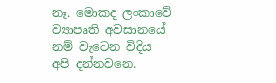නෑ. මොකද ලංකාවේ ව්‍යාපෘති අවසානයේ නම් වැටෙන විදිය අපි දන්නවනෙ.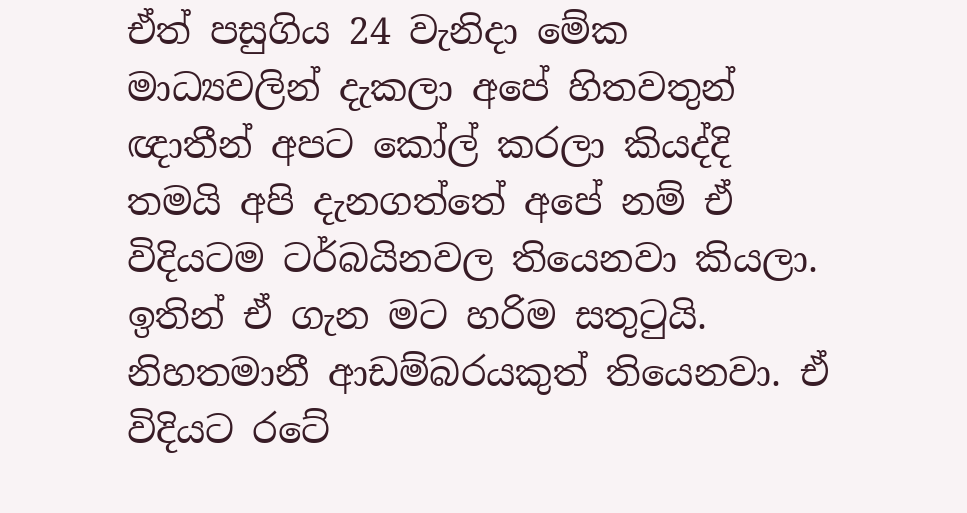ඒත් පසුගිය 24 වැනිදා මේක මාධ්‍යවලින් දැකලා අපේ හිතවතුන් ඥාතීන් අපට කෝල් කරලා කියද්දි තමයි අපි දැනගත්තේ අපේ නම් ඒ විදියටම ටර්බයිනවල තියෙනවා කියලා. ඉතින් ඒ ගැන මට හරිම සතුටුයි. නිහතමානී ආඩම්බරයකුත් තියෙනවා. ඒ විදියට රටේ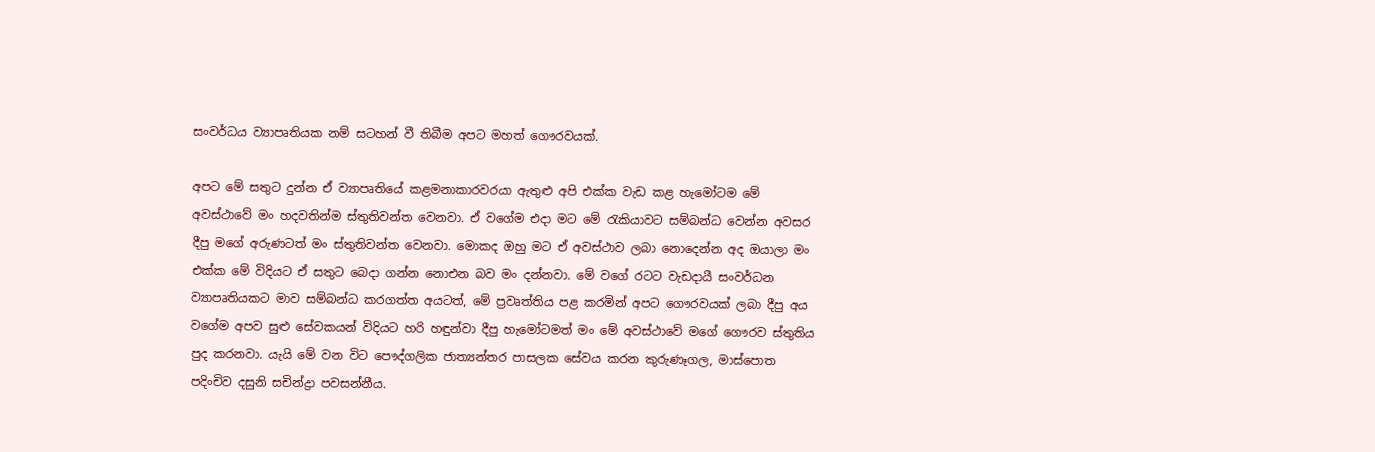සංවර්ධය ව්‍යාපෘතියක නම් සටහන් වී තිබීම අපට මහත් ගෞරවයක්.

අපට මේ සතුට දුන්න ඒ ව්‍යාපෘතියේ කළමනාකාරවරයා ඇතුළු අපි එක්ක වැඩ කළ හැමෝටම මේ අවස්ථාවේ මං හදවතින්ම ස්තුතිවන්ත වෙනවා. ඒ වගේම එදා මට මේ රැකියාවට සම්බන්ධ වෙන්න අවසර දීපු මගේ අරුණටත් මං ස්තුතිවන්ත වෙනවා. මොකද ඔහු මට ඒ අවස්ථාව ලබා නොදෙන්න අද ඔයාලා මං එක්ක මේ විදියට ඒ සතුට බෙදා ගන්න නොඑන බව මං දන්නවා. මේ වගේ රටට වැඩදායී සංවර්ධන ව්‍යාපෘතියකට මාව සම්බන්ධ කරගත්ත අයටත්, මේ ප්‍රවෘත්තිය පළ කරමින් අපට ගෞරවයක් ලබා දීපු අය වගේම අපව සුළු සේවකයන් විදියට හරි හඳුන්වා දීපු හැමෝටමත් මං මේ අවස්ථාවේ මගේ ගෞරව ස්තුතිය පුද කරනවා. යැයි මේ වන විට පෞද්ගලික ජාත්‍යන්තර පාසලක සේවය කරන කුරුණෑගල, මාස්පොත පදිංචිව දසුනි සචින්ද්‍රා පවසන්නීය.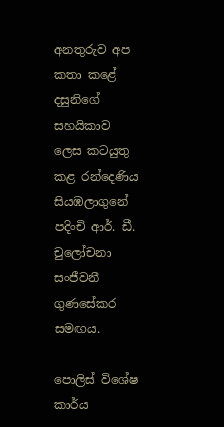අනතුරුව අප කතා කළේ දසුනිගේ සහයිකාව ලෙස කටයුතු කළ රන්දෙණිය සියඹලාගුනේ පදිංචි ආර්. ඩී. චුලෝචනා සංජීවනී ගුණසේකර සමඟය.

පොලිස් විශේෂ කාර්ය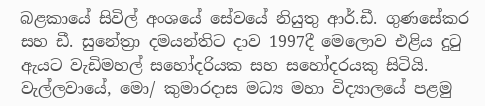බළකායේ සිවිල් අංශයේ සේවයේ නියුතු ආර්.ඩී. ගුණසේකර සහ ඩී. සුනේත්‍රා දමයන්තිට දාව 1997දී මෙලොව එළිය දුටු ඇයට වැඩිමහල් සහෝදරියක සහ සහෝදරයකු සිටියි. වැල්ලවායේ, මො/ කුමාරදාස මධ්‍ය මහා විද්‍යාලයේ පළමු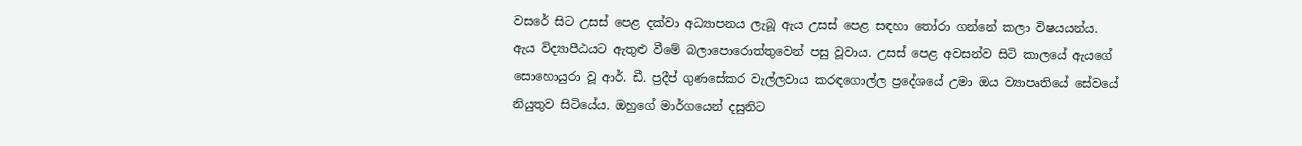වසරේ සිට උසස් පෙළ දක්වා අධ්‍යාපනය ලැබූ ඇය උසස් පෙළ සඳහා තෝරා ගන්නේ කලා විෂයයන්ය. ඇය විද්‍යාපීඨයට ඇතුළු වීමේ බලාපොරොත්තුවෙන් පසු වූවාය. උසස් පෙළ අවසන්ව සිටි කාලයේ ඇයගේ සොහොයුරා වූ ආර්. ඩී. ප්‍රදීප් ගුණසේකර වැල්ලවාය කරඳගොල්ල ප්‍රදේශයේ උමා ඔය ව්‍යාපෘතියේ සේවයේ නියුතුව සිටියේය. ඔහුගේ මාර්ගයෙන් දසුනිට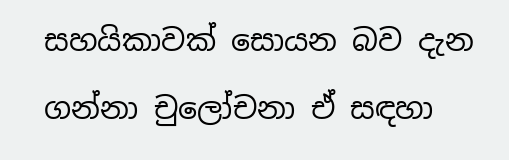සහයිකාවක් සොයන බව දැන ගන්නා චුලෝචනා ඒ සඳහා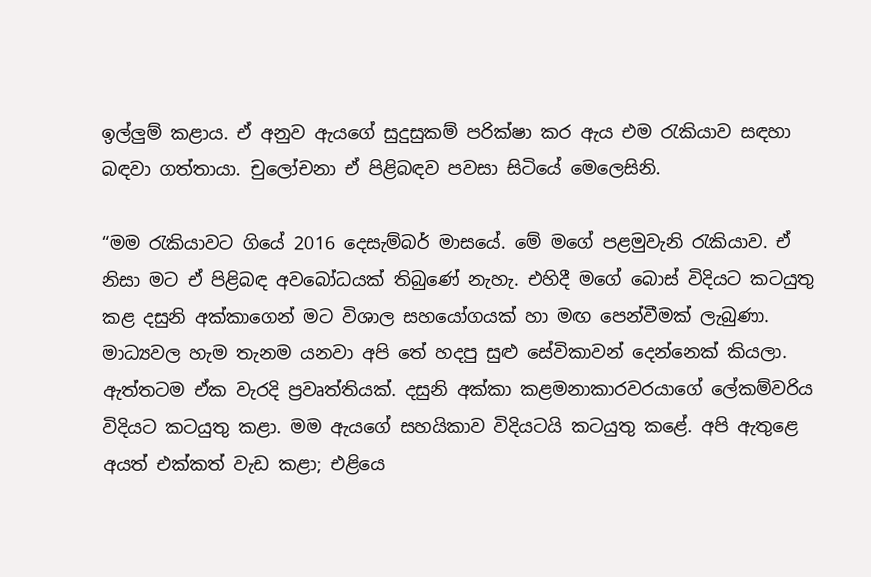ඉල්ලුම් කළාය. ඒ අනුව ඇයගේ සුදුසුකම් පරික්ෂා කර ඇය එම රැකියාව සඳහා බඳවා ගත්තායා. චුලෝචනා ඒ පිළිබඳව පවසා සිටියේ මෙලෙසිනි.

“මම රැකියාවට ගියේ 2016 දෙසැම්බර් මාසයේ. මේ මගේ පළමුවැනි රැකියාව. ඒ නිසා මට ඒ පිළිබඳ අවබෝධයක් තිබුණේ නැහැ. එහිදී මගේ බොස් විදියට කටයුතු කළ දසුනි අක්කාගෙන් මට විශාල සහයෝගයක් හා මඟ පෙන්වීමක් ලැබුණා. මාධ්‍යවල හැම තැනම යනවා අපි තේ හදපු සුළු සේවිකාවන් දෙන්නෙක් කියලා. ඇත්තටම ඒක වැරදි ප්‍රවෘත්තියක්. දසුනි අක්කා කළමනාකාරවරයාගේ ලේකම්වරිය විදියට කටයුතු කළා. මම ඇයගේ සහයිකාව විදියටයි කටයුතු කළේ. අපි ඇතුළෙ අයත් එක්කත් වැඩ කළා; එළියෙ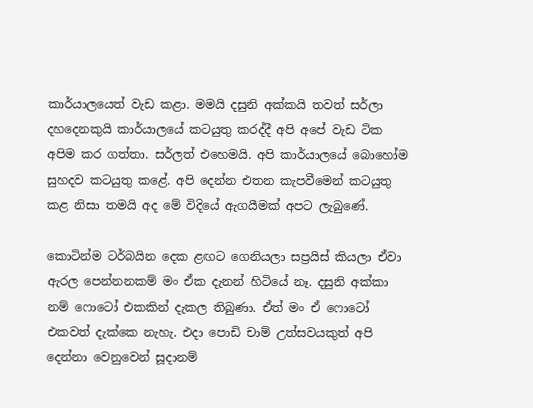කාර්යාලයෙත් වැඩ කළා. මමයි දසුනි අක්කයි තවත් සර්ලා දහදෙනකුයි කාර්යාලයේ කටයුතු කරද්දී අපි අපේ වැඩ ටික අපිම කර ගත්තා. සර්ලත් එහෙමයි. අපි කාර්යාලයේ බොහෝම සුහදව කටයුතු කළේ. අපි දෙන්න එතන කැපවීමෙන් කටයුතු කළ නිසා තමයි අද මේ විදියේ ඇගයීමක් අපට ලැබුණේ.

කොටින්ම ටර්බයින දෙක ළඟට ගෙනියලා සප්‍රයිස් කියලා ඒවා ඇරල පෙන්නනකම් මං ඒක දැනන් හිටියේ නෑ. දසුනි අක්කා නම් ‍ෆොටෝ එකකින් දැකල තිබුණා. ඒත් මං ඒ ‍ෆොටෝ එකවත් දැක්කෙ නැහැ. එදා පොඩි චාම් උත්සවයකුත් අපි දෙන්නා වෙනුවෙන් සූදානම්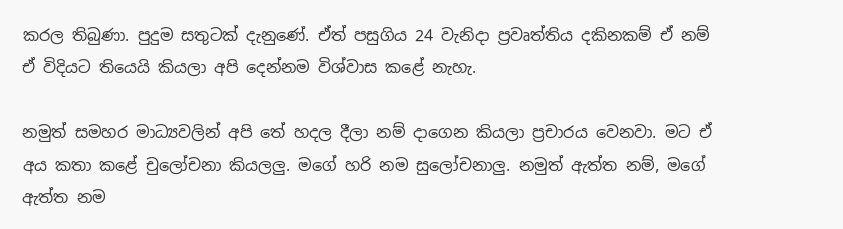කරල තිබුණා. පුදුම සතුටක් දැනුණේ. ඒත් පසුගිය 24 වැනිදා ප්‍රවෘත්තිය දකිනකම් ඒ නම් ඒ විදියට තියෙයි කියලා අපි දෙන්නම විශ්වාස කළේ නැහැ.

නමුත් සමහර මාධ්‍යවලින් අපි තේ හදල දීලා නම් දාගෙන කියලා ප්‍රචාරය වෙනවා. මට ඒ අය කතා කළේ චුලෝචනා කියලලු. මගේ හරි නම සුලෝචනාලු. නමුත් ඇත්ත නම්, මගේ ඇත්ත නම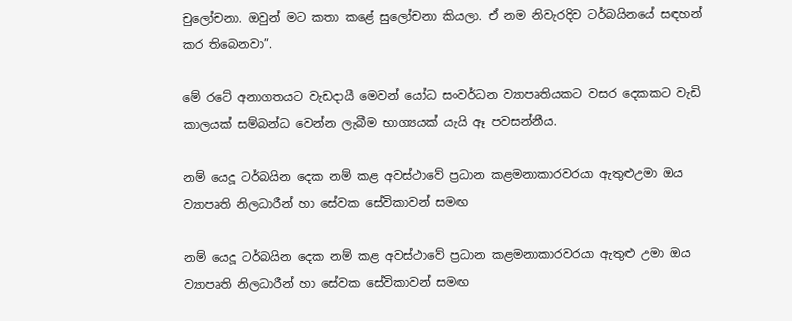චුලෝචනා. ඔවුන් මට කතා කළේ සුලෝචනා කියලා. ඒ නම නිවැරදිව ටර්බයිනයේ සඳහන් කර තිබෙනවා”.

මේ රටේ අනාගතයට වැඩදායී මෙවන් යෝධ සංවර්ධන ව්‍යාපෘතියකට වසර දෙකකට වැඩි කාලයක් සම්බන්ධ වෙන්න ලැබීම භාග්‍යයක් යැයි ඈ පවසන්නීය.

නම් යෙදූ ටර්බයින දෙක නම් කළ අවස්ථාවේ ප්‍රධාන කළමනාකාරවරයා ඇතුළුඋමා ඔය ව්‍යාපෘති නිලධාරීන් හා සේවක සේවිකාවන් සමඟ

නම් යෙදූ ටර්බයින දෙක නම් කළ අවස්ථාවේ ප්‍රධාන කළමනාකාරවරයා ඇතුළු උමා ඔය ව්‍යාපෘති නිලධාරීන් හා සේවක සේවිකාවන් සමඟ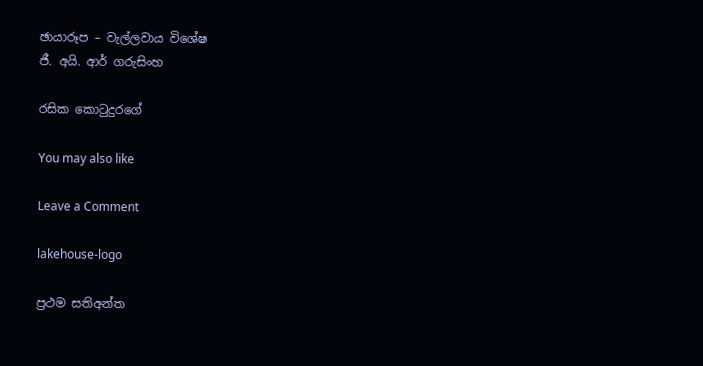ඡායාරූප – වැල්ලවාය විශේෂ
ජී. අයි. ආර් ගරුසිංහ

රසික කොටුදුරගේ

You may also like

Leave a Comment

lakehouse-logo

ප්‍රථම සතිඅන්ත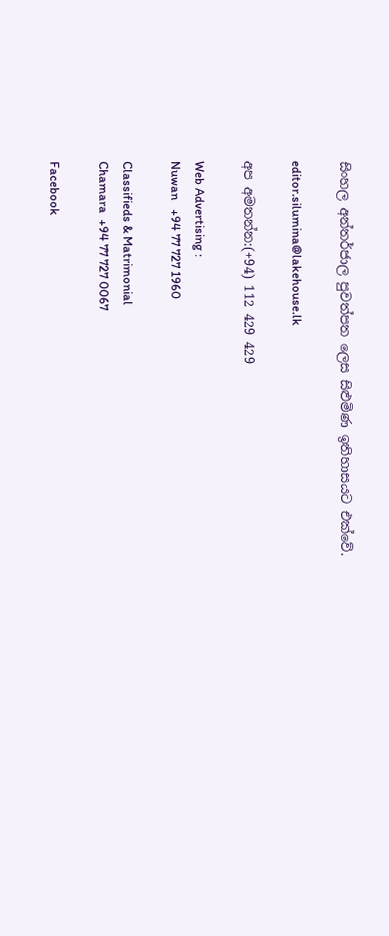සිංහල අන්තර්ජාල පුවත්පත ලෙස සිළුමිණ ඉතිහාසයට එක්වේ.

editor.silumina@lakehouse.lk

අප අමතන්න:(+94) 112 429 429

Web Advertising :
Nuwan   +94 77 727 1960

Classifieds & Matrimonial
Chamara  +94 77 727 0067

Facebook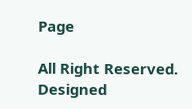Page

All Right Reserved. Designed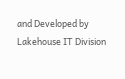and Developed by Lakehouse IT Division